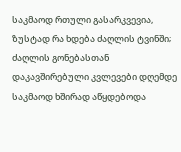საკმაოდ რთული გასარკვევია, ზუსტად რა ხდება ძაღლის ტვინში; ძაღლის გონებასთან დაკავშირებული კვლევები დღემდე საკმაოდ ხშირად აწყდებოდა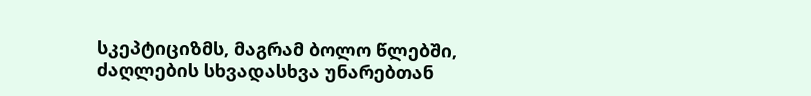სკეპტიციზმს, მაგრამ ბოლო წლებში, ძაღლების სხვადასხვა უნარებთან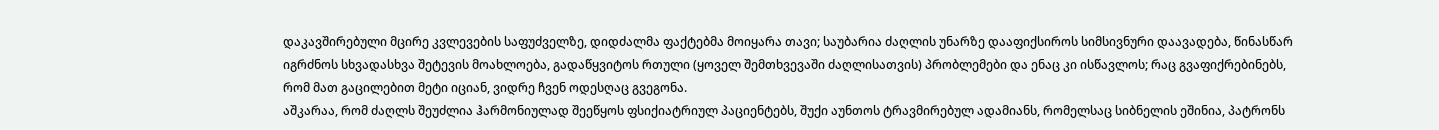დაკავშირებული მცირე კვლევების საფუძველზე, დიდძალმა ფაქტებმა მოიყარა თავი; საუბარია ძაღლის უნარზე დააფიქსიროს სიმსივნური დაავადება, წინასწარ იგრძნოს სხვადასხვა შეტევის მოახლოება, გადაწყვიტოს რთული (ყოველ შემთხვევაში ძაღლისათვის) პრობლემები და ენაც კი ისწავლოს; რაც გვაფიქრებინებს, რომ მათ გაცილებით მეტი იციან, ვიდრე ჩვენ ოდესღაც გვეგონა.
აშკარაა, რომ ძაღლს შეუძლია ჰარმონიულად შეეწყოს ფსიქიატრიულ პაციენტებს, შუქი აუნთოს ტრავმირებულ ადამიანს, რომელსაც სიბნელის ეშინია, პატრონს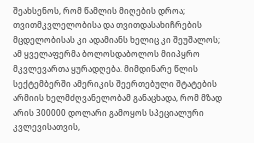შეახსენოს, რომ წამლის მიღების დროა; თვითმკვლელობისა და თვითდასახიჩრების მცდელობისას კი ადამიანს ხელიც კი შეუშალოს; ამ ყველაფერმა ბოლოსდაბოლოს მიიპყრო მკვლევართა ყურადღება. მიმდინარე წლის სექტემბერში ამერიკის შეერთებული შტატების არმიის ხელმძღვანელობამ განაცხადა, რომ მზად არის 300000 დოლარი გამოყოს სპეციალური კვლევისათვის,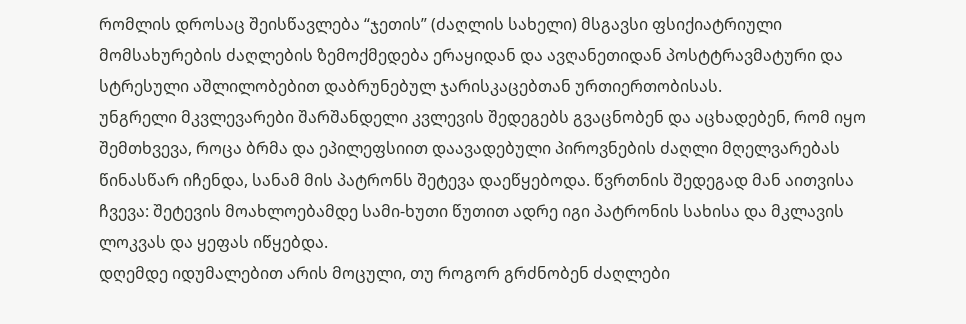რომლის დროსაც შეისწავლება “ჯეთის” (ძაღლის სახელი) მსგავსი ფსიქიატრიული მომსახურების ძაღლების ზემოქმედება ერაყიდან და ავღანეთიდან პოსტტრავმატური და სტრესული აშლილობებით დაბრუნებულ ჯარისკაცებთან ურთიერთობისას.
უნგრელი მკვლევარები შარშანდელი კვლევის შედეგებს გვაცნობენ და აცხადებენ, რომ იყო შემთხვევა, როცა ბრმა და ეპილეფსიით დაავადებული პიროვნების ძაღლი მღელვარებას წინასწარ იჩენდა, სანამ მის პატრონს შეტევა დაეწყებოდა. წვრთნის შედეგად მან აითვისა ჩვევა: შეტევის მოახლოებამდე სამი-ხუთი წუთით ადრე იგი პატრონის სახისა და მკლავის ლოკვას და ყეფას იწყებდა.
დღემდე იდუმალებით არის მოცული, თუ როგორ გრძნობენ ძაღლები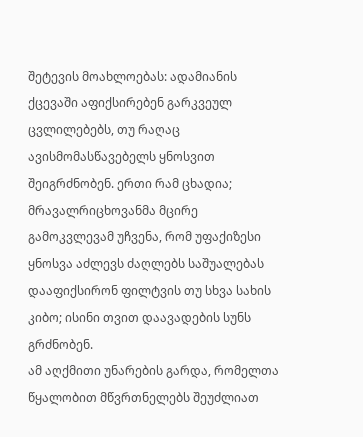შეტევის მოახლოებას: ადამიანის ქცევაში აფიქსირებენ გარკვეულ ცვლილებებს, თუ რაღაც ავისმომასწავებელს ყნოსვით შეიგრძნობენ. ერთი რამ ცხადია; მრავალრიცხოვანმა მცირე გამოკვლევამ უჩვენა, რომ უფაქიზესი ყნოსვა აძლევს ძაღლებს საშუალებას დააფიქსირონ ფილტვის თუ სხვა სახის კიბო; ისინი თვით დაავადების სუნს გრძნობენ.
ამ აღქმითი უნარების გარდა, რომელთა წყალობით მწვრთნელებს შეუძლიათ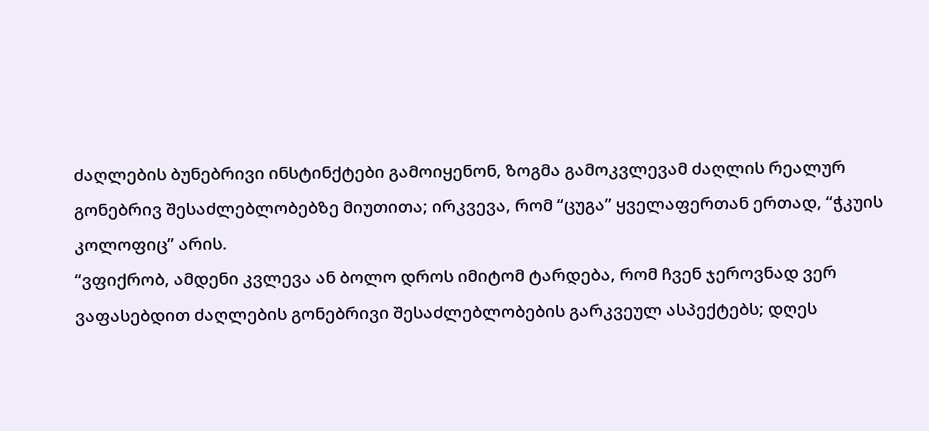ძაღლების ბუნებრივი ინსტინქტები გამოიყენონ, ზოგმა გამოკვლევამ ძაღლის რეალურ გონებრივ შესაძლებლობებზე მიუთითა; ირკვევა, რომ “ცუგა” ყველაფერთან ერთად, “ჭკუის კოლოფიც” არის.
“ვფიქრობ, ამდენი კვლევა ან ბოლო დროს იმიტომ ტარდება, რომ ჩვენ ჯეროვნად ვერ ვაფასებდით ძაღლების გონებრივი შესაძლებლობების გარკვეულ ასპექტებს; დღეს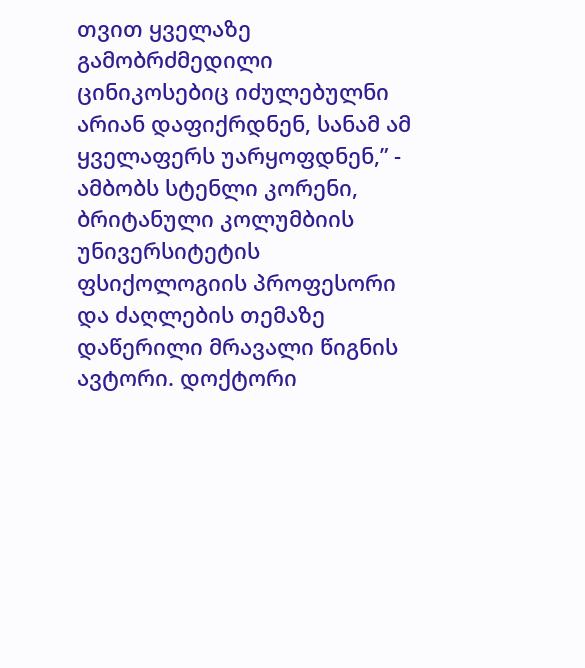თვით ყველაზე გამობრძმედილი ცინიკოსებიც იძულებულნი არიან დაფიქრდნენ, სანამ ამ ყველაფერს უარყოფდნენ,” - ამბობს სტენლი კორენი, ბრიტანული კოლუმბიის უნივერსიტეტის ფსიქოლოგიის პროფესორი და ძაღლების თემაზე დაწერილი მრავალი წიგნის ავტორი. დოქტორი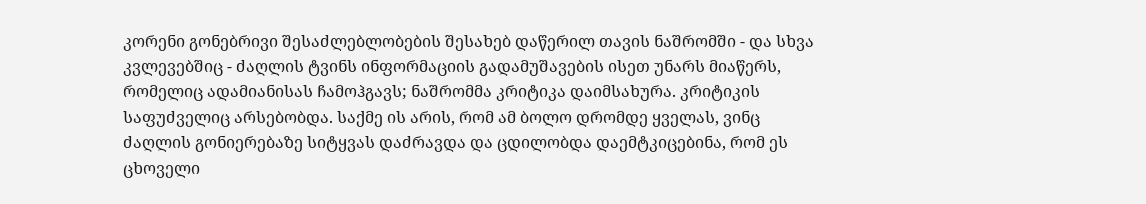კორენი გონებრივი შესაძლებლობების შესახებ დაწერილ თავის ნაშრომში - და სხვა კვლევებშიც - ძაღლის ტვინს ინფორმაციის გადამუშავების ისეთ უნარს მიაწერს, რომელიც ადამიანისას ჩამოჰგავს; ნაშრომმა კრიტიკა დაიმსახურა. კრიტიკის საფუძველიც არსებობდა. საქმე ის არის, რომ ამ ბოლო დრომდე ყველას, ვინც ძაღლის გონიერებაზე სიტყვას დაძრავდა და ცდილობდა დაემტკიცებინა, რომ ეს ცხოველი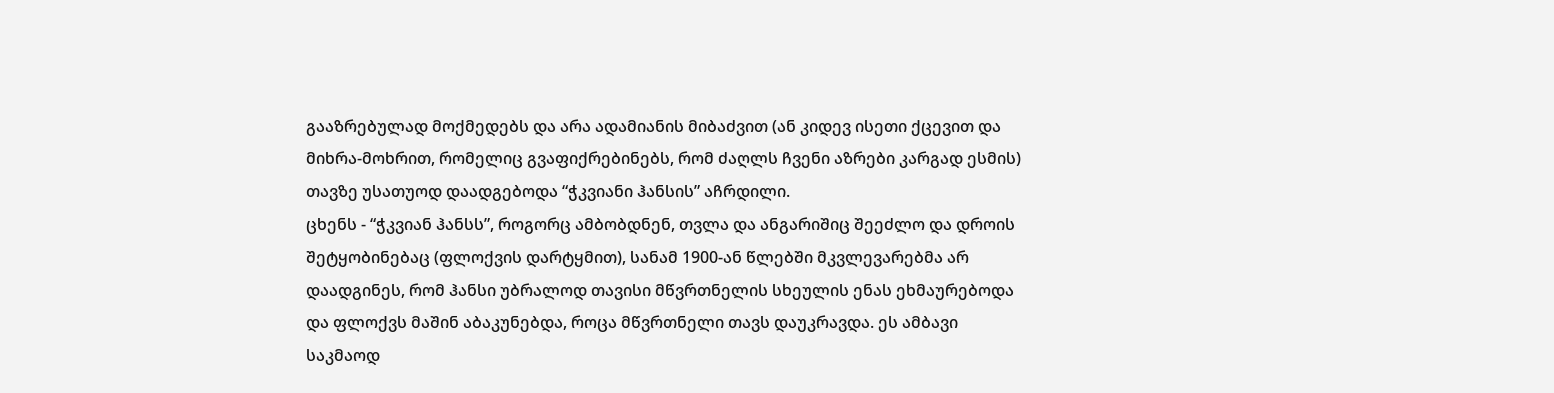გააზრებულად მოქმედებს და არა ადამიანის მიბაძვით (ან კიდევ ისეთი ქცევით და მიხრა-მოხრით, რომელიც გვაფიქრებინებს, რომ ძაღლს ჩვენი აზრები კარგად ესმის) თავზე უსათუოდ დაადგებოდა “ჭკვიანი ჰანსის” აჩრდილი.
ცხენს - “ჭკვიან ჰანსს”, როგორც ამბობდნენ, თვლა და ანგარიშიც შეეძლო და დროის შეტყობინებაც (ფლოქვის დარტყმით), სანამ 1900-ან წლებში მკვლევარებმა არ დაადგინეს, რომ ჰანსი უბრალოდ თავისი მწვრთნელის სხეულის ენას ეხმაურებოდა და ფლოქვს მაშინ აბაკუნებდა, როცა მწვრთნელი თავს დაუკრავდა. ეს ამბავი საკმაოდ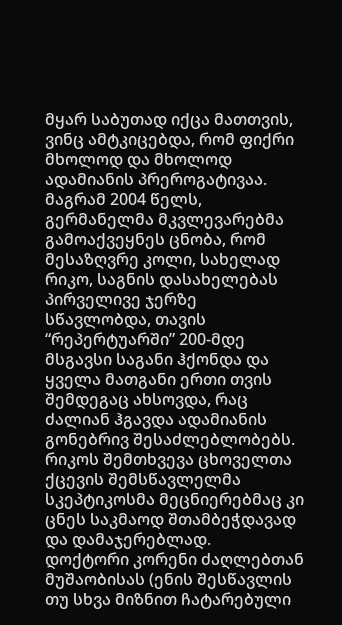მყარ საბუთად იქცა მათთვის, ვინც ამტკიცებდა, რომ ფიქრი მხოლოდ და მხოლოდ ადამიანის პრეროგატივაა.
მაგრამ 2004 წელს, გერმანელმა მკვლევარებმა გამოაქვეყნეს ცნობა, რომ მესაზღვრე კოლი, სახელად რიკო, საგნის დასახელებას პირველივე ჯერზე სწავლობდა, თავის “რეპერტუარში” 200-მდე მსგავსი საგანი ჰქონდა და ყველა მათგანი ერთი თვის შემდეგაც ახსოვდა, რაც ძალიან ჰგავდა ადამიანის გონებრივ შესაძლებლობებს. რიკოს შემთხვევა ცხოველთა ქცევის შემსწავლელმა სკეპტიკოსმა მეცნიერებმაც კი ცნეს საკმაოდ შთამბეჭდავად და დამაჯერებლად.
დოქტორი კორენი ძაღლებთან მუშაობისას (ენის შესწავლის თუ სხვა მიზნით ჩატარებული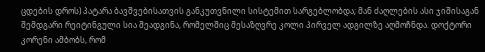ცდების დროს) პატარა ბავშვებისათვის განკუთვნილი სისტემით სარგებლობდა; მან ძაღლების ასი ჯიშისაგან შემდგარი რეიტინგული სია შეადგინა, რომელშიც მესაზღვრე კოლი პირველ ადგილზე აღმოჩნდა. დოქტორი კორენი ამბობს, რომ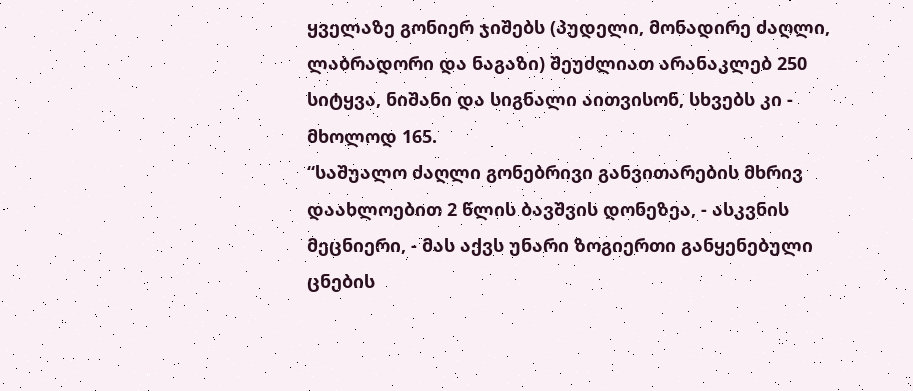ყველაზე გონიერ ჯიშებს (პუდელი, მონადირე ძაღლი, ლაბრადორი და ნაგაზი) შეუძლიათ არანაკლებ 250 სიტყვა, ნიშანი და სიგნალი აითვისონ, სხვებს კი - მხოლოდ 165.
“საშუალო ძაღლი გონებრივი განვითარების მხრივ დაახლოებით 2 წლის ბავშვის დონეზეა, - ასკვნის მეცნიერი, - მას აქვს უნარი ზოგიერთი განყენებული ცნების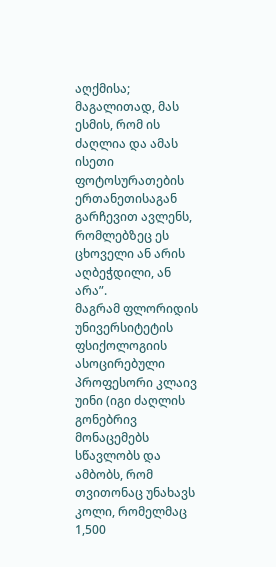აღქმისა; მაგალითად, მას ესმის, რომ ის ძაღლია და ამას ისეთი ფოტოსურათების ერთანეთისაგან გარჩევით ავლენს, რომლებზეც ეს ცხოველი ან არის აღბეჭდილი, ან არა”.
მაგრამ ფლორიდის უნივერსიტეტის ფსიქოლოგიის ასოცირებული პროფესორი კლაივ უინი (იგი ძაღლის გონებრივ მონაცემებს სწავლობს და ამბობს, რომ თვითონაც უნახავს კოლი, რომელმაც 1,500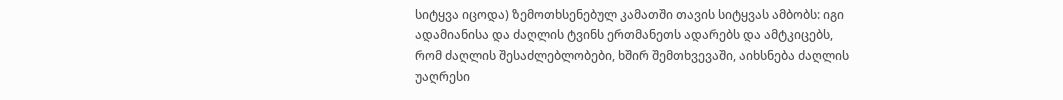სიტყვა იცოდა) ზემოთხსენებულ კამათში თავის სიტყვას ამბობს: იგი ადამიანისა და ძაღლის ტვინს ერთმანეთს ადარებს და ამტკიცებს, რომ ძაღლის შესაძლებლობები, ხშირ შემთხვევაში, აიხსნება ძაღლის უაღრესი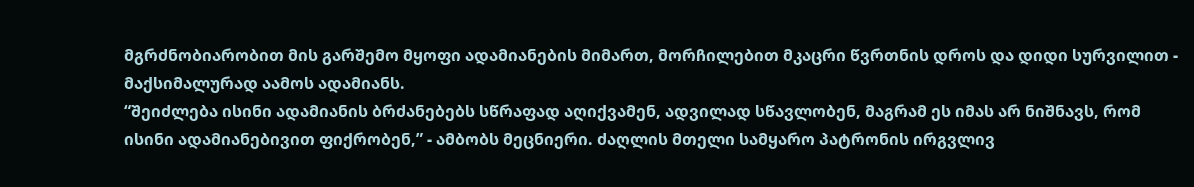მგრძნობიარობით მის გარშემო მყოფი ადამიანების მიმართ, მორჩილებით მკაცრი წვრთნის დროს და დიდი სურვილით - მაქსიმალურად აამოს ადამიანს.
“შეიძლება ისინი ადამიანის ბრძანებებს სწრაფად აღიქვამენ, ადვილად სწავლობენ, მაგრამ ეს იმას არ ნიშნავს, რომ ისინი ადამიანებივით ფიქრობენ,” - ამბობს მეცნიერი. ძაღლის მთელი სამყარო პატრონის ირგვლივ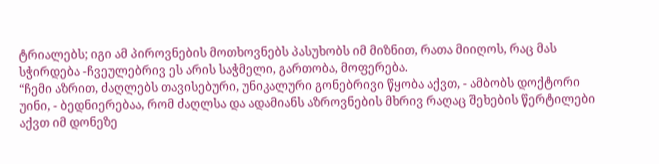ტრიალებს; იგი ამ პიროვნების მოთხოვნებს პასუხობს იმ მიზნით, რათა მიიღოს, რაც მას სჭირდება -ჩვეულებრივ ეს არის საჭმელი, გართობა, მოფერება.
“ჩემი აზრით, ძაღლებს თავისებური, უნიკალური გონებრივი წყობა აქვთ, - ამბობს დოქტორი უინი, - ბედნიერებაა, რომ ძაღლსა და ადამიანს აზროვნების მხრივ რაღაც შეხების წერტილები აქვთ იმ დონეზე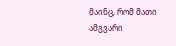მაინც, რომ მათი ამგვარი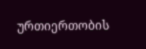ურთიერთობის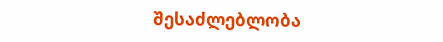შესაძლებლობა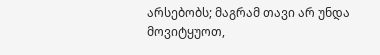არსებობს; მაგრამ თავი არ უნდა მოვიტყუოთ,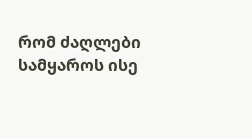რომ ძაღლები სამყაროს ისე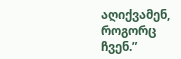აღიქვამენ, როგორც ჩვენ.”